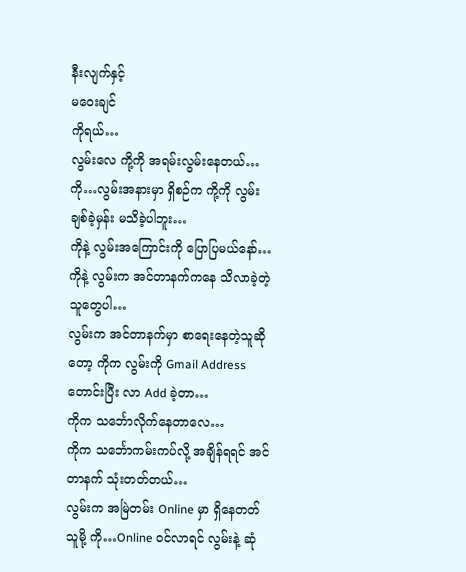နီးလျက်နှင့်
မဝေးချင်
ကိုရယ်…
လွမ်းလေ ကို့ကို အရမ်းလွမ်းနေတယ်…
ကို…လွမ်းအနားမှာ ရှိစဉ်က ကို့ကို လွမ်း ချစ်ခဲ့မှန်း မသိခဲ့ပါဘူး…
ကိုနဲ့ လွမ်းအကြောင်းကို ပြောပြမယ်နော်…
ကိုနဲ့ လွမ်းက အင်တာနက်ကနေ သိလာခဲ့တဲ့သူတွေပါ…
လွမ်းက အင်တာနက်မှာ စာရေးနေတဲ့သူဆိုတော့ ကိုက လွမ်းကို Gmail Address တောင်းပြီး လာ Add ခဲ့တာ…
ကိုက သင်္ဘောလိုက်နေတာလေ…
ကိုက သင်္ဘောကမ်းကပ်လို့ အချိန်ရရင် အင်တာနက် သုံးတတ်တယ်…
လွမ်းက အမြဲတမ်း Online မှာ ရှိနေတတ်သူမို့ ကို…Online ဝင်လာရင် လွမ်းနဲ့ ဆုံ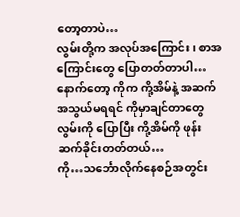တော့တာပဲ…
လွမ်းတို့က အလုပ်အကြောင်း၊ စာအကြောင်းတွေ ပြောတတ်တာပါ…
နောက်တော့ ကိုက ကို့အိမ်နဲ့ အဆက်အသွယ်မရရင် ကိုမှာချင်တာတွေ လွမ်းကို ပြောပြီး ကို့အိမ်ကို ဖုန်းဆက်ခိုင်းတတ်တယ်…
ကို…သင်္ဘောလိုက်နေစဉ်အတွင်း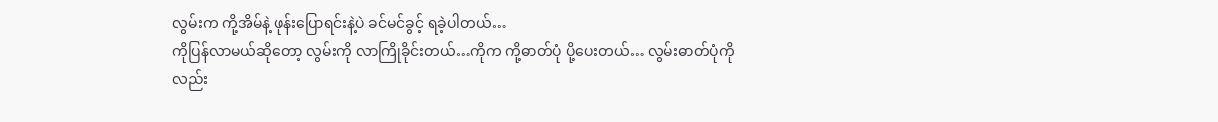လွမ်းက ကို့အိမ်နဲ့ ဖုန်းပြောရင်းနဲ့ပဲ ခင်မင်ခွင့် ရခဲ့ပါတယ်…
ကိုပြန်လာမယ်ဆိုတော့ လွမ်းကို လာကြိုခိုင်းတယ်…ကိုက ကို့ဓာတ်ပုံ ပို့ပေးတယ်… လွမ်းဓာတ်ပုံကိုလည်း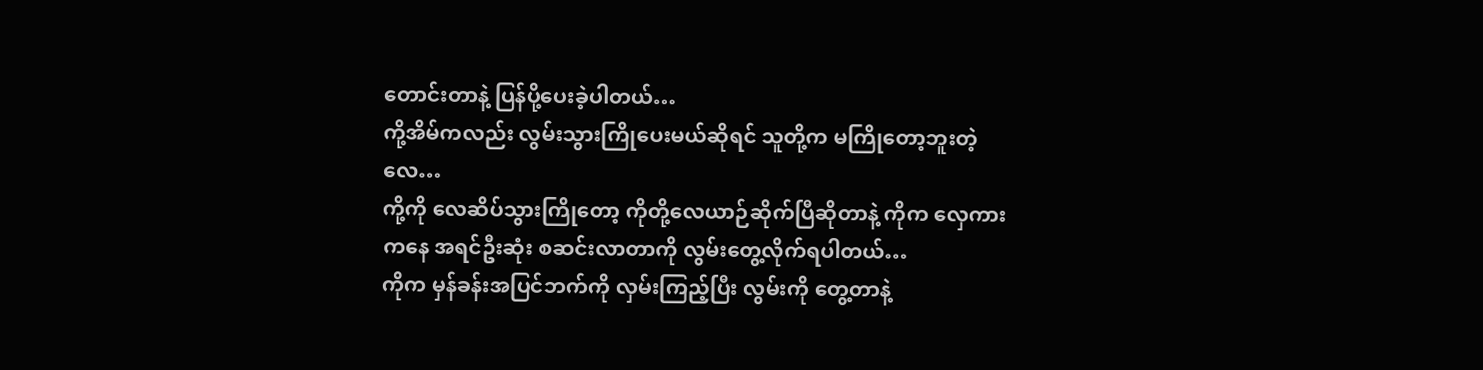တောင်းတာနဲ့ ပြန်ပို့ပေးခဲ့ပါတယ်…
ကို့အိမ်ကလည်း လွမ်းသွားကြိုပေးမယ်ဆိုရင် သူတို့က မကြိုတော့ဘူးတဲ့လေ…
ကို့ကို လေဆိပ်သွားကြိုတော့ ကိုတို့လေယာဉ်ဆိုက်ပြီဆိုတာနဲ့ ကိုက လှေကားကနေ အရင်ဦးဆုံး စဆင်းလာတာကို လွမ်းတွေ့လိုက်ရပါတယ်…
ကိုက မှန်ခန်းအပြင်ဘက်ကို လှမ်းကြည့်ပြီး လွမ်းကို တွေ့တာနဲ့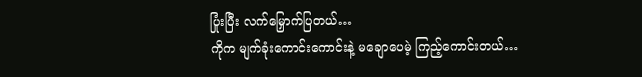ပြုံးပြီး လက်မြှောက်ပြတယ်…
ကိုက မျက်ခုံးကောင်းကောင်းနဲ့ မချောပေမဲ့ ကြည့်ကောင်းတယ်…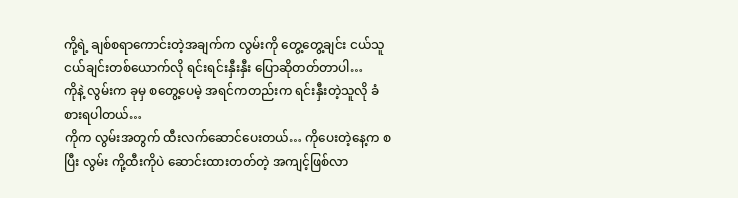ကို့ရဲ့ ချစ်စရာကောင်းတဲ့အချက်က လွမ်းကို တွေ့တွေ့ချင်း ငယ်သူငယ်ချင်းတစ်ယောက်လို ရင်းရင်းနှီးနှီး ပြောဆိုတတ်တာပါ…
ကိုနဲ့ လွမ်းက ခုမှ စတွေ့ပေမဲ့ အရင်ကတည်းက ရင်းနှီးတဲ့သူလို ခံစားရပါတယ်…
ကိုက လွမ်းအတွက် ထီးလက်ဆောင်ပေးတယ်… ကိုပေးတဲ့နေ့က စပြီး လွမ်း ကို့ထီးကိုပဲ ဆောင်းထားတတ်တဲ့ အကျင့်ဖြစ်လာ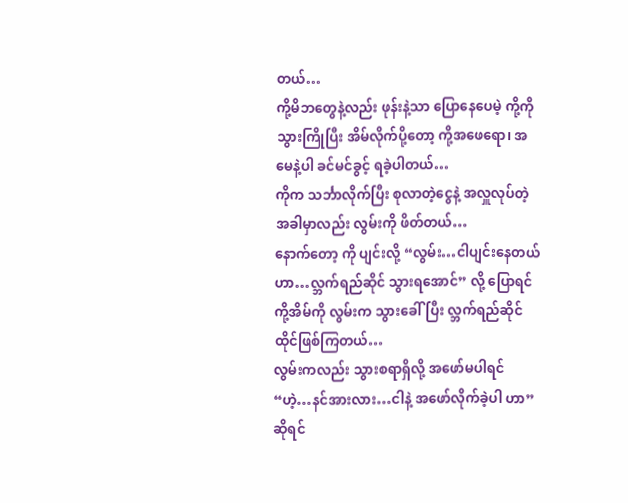တယ်…
ကို့မိဘတွေနဲ့လည်း ဖုန်းနဲ့သာ ပြောနေပေမဲ့ ကို့ကို သွားကြိုပြီး အိမ်လိုက်ပို့တော့ ကို့အဖေရော၊ အမေနဲ့ပါ ခင်မင်ခွင့် ရခဲ့ပါတယ်…
ကိုက သင်္ဘာလိုက်ပြီး စုလာတဲ့ငွေနဲ့ အလှူလုပ်တဲ့အခါမှာလည်း လွမ်းကို ဖိတ်တယ်…
နောက်တော့ ကို ပျင်းလို့ “လွမ်း…ငါပျင်းနေတယ်ဟာ…လ္ဘက်ရည်ဆိုင် သွားရအောင်” လို့ ပြောရင် ကို့အိမ်ကို လွမ်းက သွားခေါ်ပြီး လ္ဘက်ရည်ဆိုင် ထိုင်ဖြစ်ကြတယ်…
လွမ်းကလည်း သွားစရာရှိလို့ အဖော်မပါရင် “ဟဲ့…နင်အားလား…ငါနဲ့ အဖော်လိုက်ခဲ့ပါ ဟာ” ဆိုရင်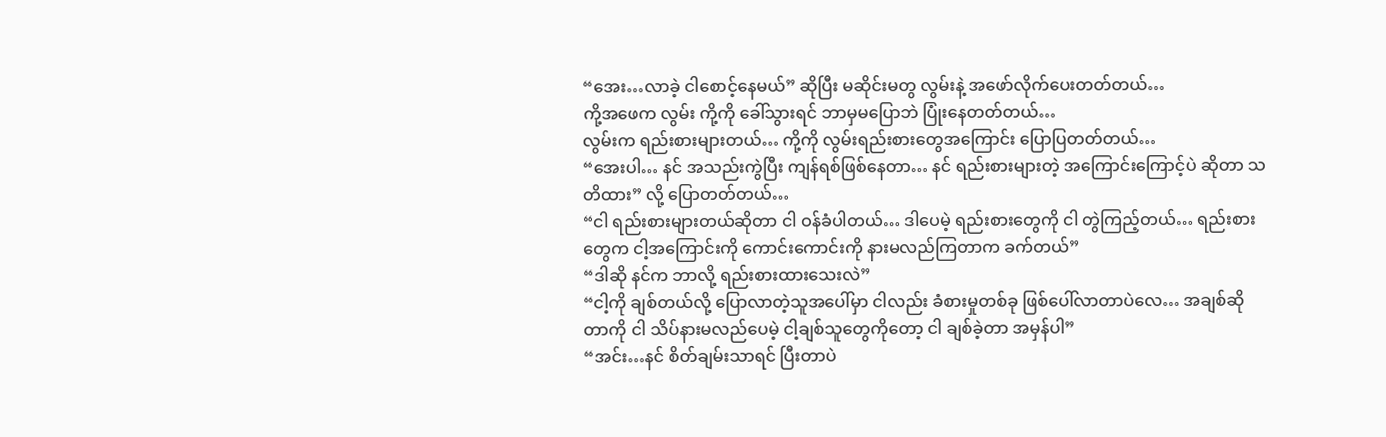“အေး…လာခဲ့ ငါစောင့်နေမယ်” ဆိုပြီး မဆိုင်းမတွ လွမ်းနဲ့ အဖော်လိုက်ပေးတတ်တယ်…
ကို့အဖေက လွမ်း ကို့ကို ခေါ်သွားရင် ဘာမှမပြောဘဲ ပြုံးနေတတ်တယ်…
လွမ်းက ရည်းစားများတယ်… ကို့ကို လွမ်းရည်းစားတွေအကြောင်း ပြောပြတတ်တယ်…
“အေးပါ… နင် အသည်းကွဲပြီး ကျန်ရစ်ဖြစ်နေတာ… နင် ရည်းစားများတဲ့ အကြောင်းကြောင့်ပဲ ဆိုတာ သတိထား” လို့ ပြောတတ်တယ်…
“ငါ ရည်းစားများတယ်ဆိုတာ ငါ ဝန်ခံပါတယ်… ဒါပေမဲ့ ရည်းစားတွေကို ငါ တွဲကြည့်တယ်… ရည်းစားတွေက ငါ့အကြောင်းကို ကောင်းကောင်းကို နားမလည်ကြတာက ခက်တယ်”
“ဒါဆို နင်က ဘာလို့ ရည်းစားထားသေးလဲ”
“ငါ့ကို ချစ်တယ်လို့ ပြောလာတဲ့သူအပေါ်မှာ ငါလည်း ခံစားမှုတစ်ခု ဖြစ်ပေါ်လာတာပဲလေ… အချစ်ဆိုတာကို ငါ သိပ်နားမလည်ပေမဲ့ ငါ့ချစ်သူတွေကိုတော့ ငါ ချစ်ခဲ့တာ အမှန်ပါ”
“အင်း…နင် စိတ်ချမ်းသာရင် ပြီးတာပဲ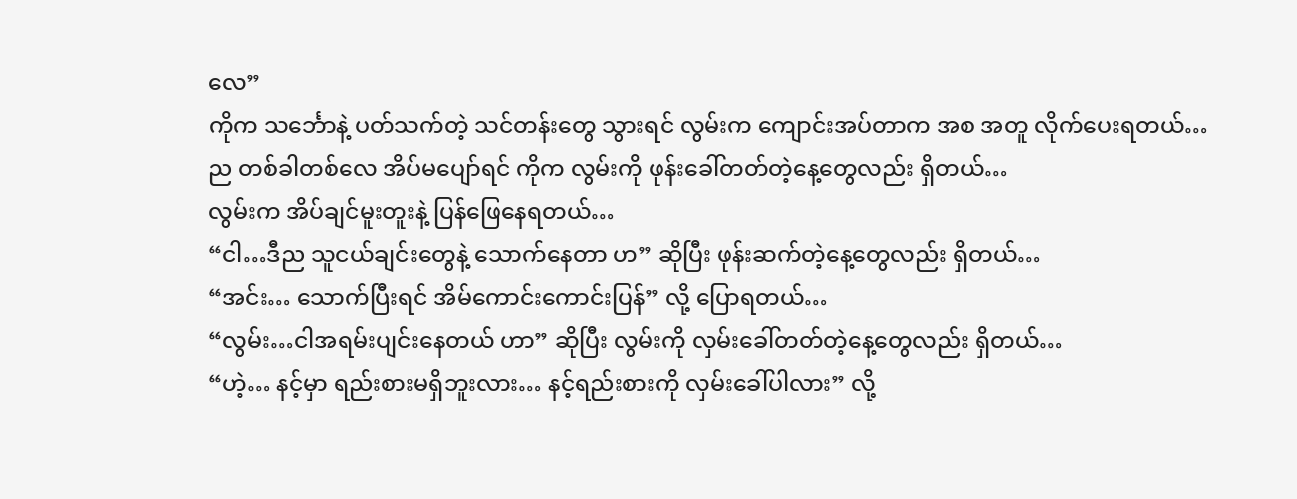လေ”
ကိုက သင်္ဘောနဲ့ ပတ်သက်တဲ့ သင်တန်းတွေ သွားရင် လွမ်းက ကျောင်းအပ်တာက အစ အတူ လိုက်ပေးရတယ်…
ည တစ်ခါတစ်လေ အိပ်မပျော်ရင် ကိုက လွမ်းကို ဖုန်းခေါ်တတ်တဲ့နေ့တွေလည်း ရှိတယ်…
လွမ်းက အိပ်ချင်မူးတူးနဲ့ ပြန်ဖြေနေရတယ်…
“ငါ…ဒီည သူငယ်ချင်းတွေနဲ့ သောက်နေတာ ဟ” ဆိုပြီး ဖုန်းဆက်တဲ့နေ့တွေလည်း ရှိတယ်…
“အင်း… သောက်ပြီးရင် အိမ်ကောင်းကောင်းပြန်” လို့ ပြောရတယ်…
“လွမ်း…ငါအရမ်းပျင်းနေတယ် ဟာ” ဆိုပြီး လွမ်းကို လှမ်းခေါ်တတ်တဲ့နေ့တွေလည်း ရှိတယ်…
“ဟဲ့… နင့်မှာ ရည်းစားမရှိဘူးလား… နင့်ရည်းစားကို လှမ်းခေါ်ပါလား” လို့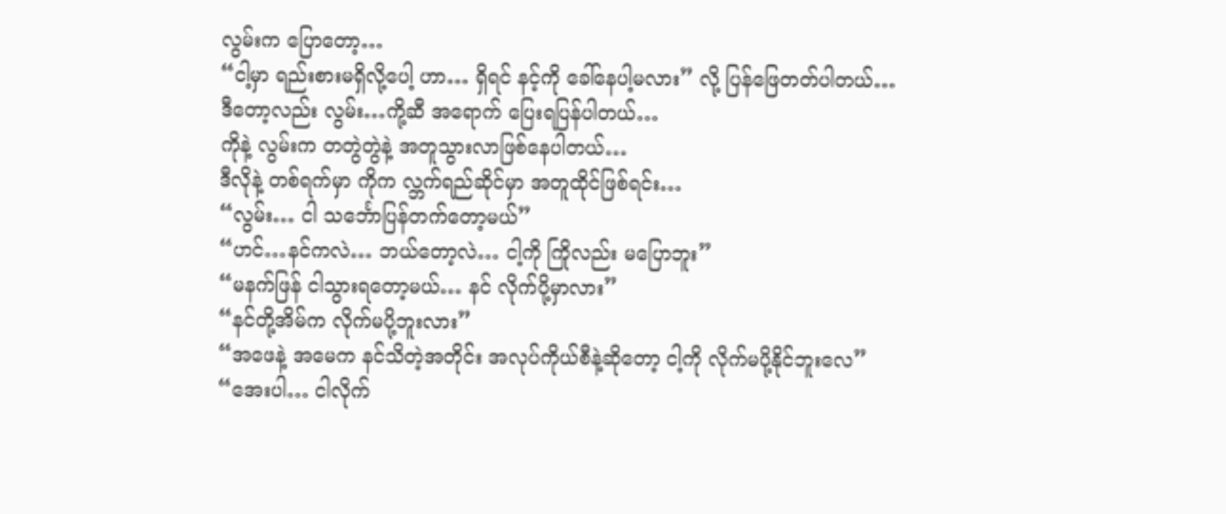လွမ်းက ပြောတော့…
“ငါ့မှာ ရည်းစားမရှိလို့ပေါ့ ဟာ… ရှိရင် နင့်ကို ခေါ်နေပါ့မလား” လို့ ပြန်ဖြေတတ်ပါတယ်…
ဒီတော့လည်း လွမ်း…ကို့ဆီ အရောက် ပြေးရပြန်ပါတယ်…
ကိုနဲ့ လွမ်းက တတွဲတွဲနဲ့ အတူသွားလာဖြစ်နေပါတယ်…
ဒီလိုနဲ့ တစ်ရက်မှာ ကိုက လ္ဘက်ရည်ဆိုင်မှာ အတူထိုင်ဖြစ်ရင်း…
“လွမ်း… ငါ သင်္ဘောပြန်တက်တော့မယ်”
“ဟင်…နင်ကလဲ… ဘယ်တော့လဲ… ငါ့ကို ကြိုလည်း မပြောဘူး”
“မနက်ဖြန် ငါသွားရတော့မယ်… နင် လိုက်ပို့မှာလား”
“နင်တို့အိမ်က လိုက်မပို့ဘူးလား”
“အဖေနဲ့ အမေက နင်သိတဲ့အတိုင်း အလုပ်ကိုယ်စီနဲ့ဆိုတော့ ငါ့ကို လိုက်မပို့နိုင်ဘူးလေ”
“အေးပါ… ငါလိုက်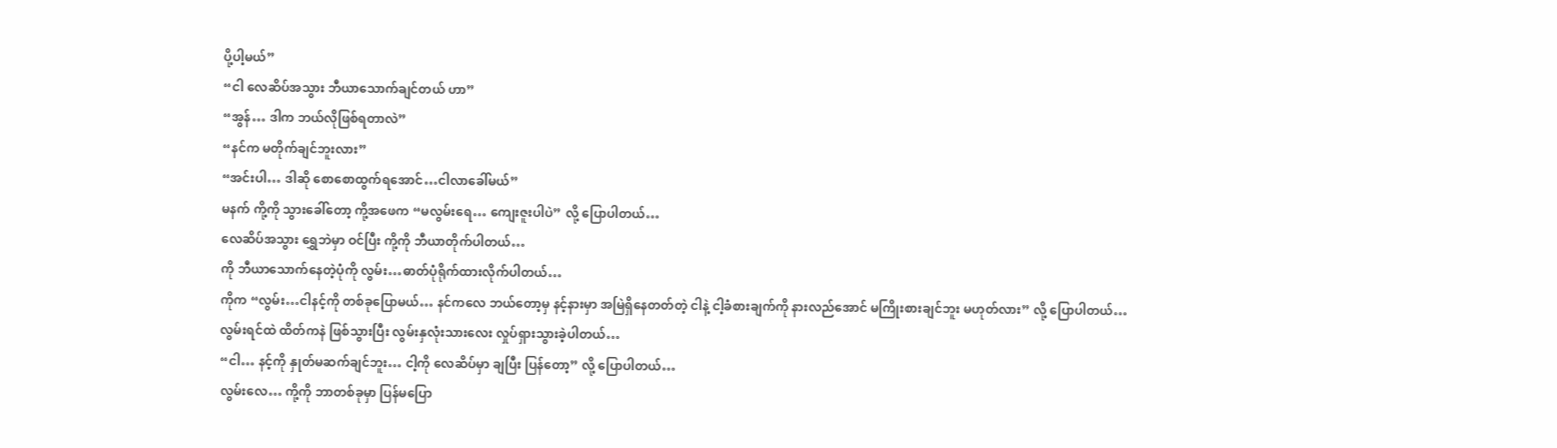ပို့ပါ့မယ်”
“ငါ လေဆိပ်အသွား ဘီယာသောက်ချင်တယ် ဟာ”
“အွန်… ဒါက ဘယ်လိုဖြစ်ရတာလဲ”
“နင်က မတိုက်ချင်ဘူးလား”
“အင်းပါ… ဒါဆို စောစောထွက်ရအောင်…ငါလာခေါ်မယ်”
မနက် ကို့ကို သွားခေါ်တော့ ကို့အဖေက “မလွမ်းရေ… ကျေးဇူးပါပဲ” လို့ ပြောပါတယ်…
လေဆိပ်အသွား ရွှေဘဲမှာ ဝင်ပြီး ကို့ကို ဘီယာတိုက်ပါတယ်…
ကို ဘီယာသောက်နေတဲ့ပုံကို လွမ်း…ဓာတ်ပုံရိုက်ထားလိုက်ပါတယ်…
ကိုက “လွမ်း…ငါနင့်ကို တစ်ခုပြောမယ်… နင်ကလေ ဘယ်တော့မှ နင့်နားမှာ အမြဲရှိနေတတ်တဲ့ ငါနဲ့ ငါ့ခံစားချက်ကို နားလည်အောင် မကြိုးစားချင်ဘူး မဟုတ်လား” လို့ ပြောပါတယ်…
လွမ်းရင်ထဲ ထိတ်ကနဲ ဖြစ်သွားပြီး လွမ်းနှလုံးသားလေး လှုပ်ရှားသွားခဲ့ပါတယ်…
“ငါ… နင့်ကို နှုတ်မဆက်ချင်ဘူး… ငါ့ကို လေဆိပ်မှာ ချပြီး ပြန်တော့” လို့ ပြောပါတယ်…
လွမ်းလေ… ကို့ကို ဘာတစ်ခုမှာ ပြန်မပြော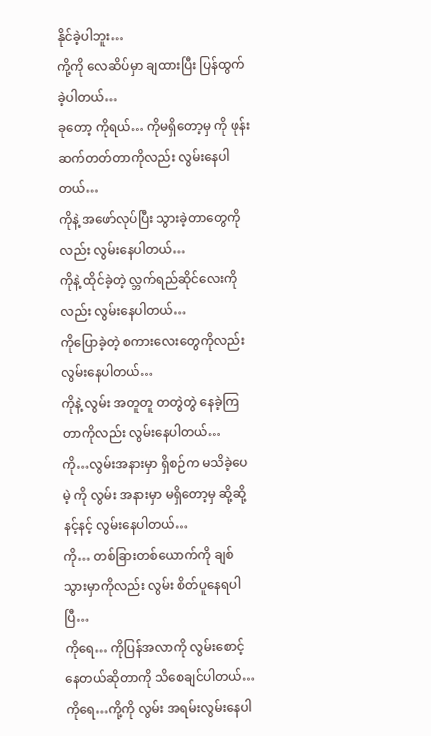နိုင်ခဲ့ပါဘူး…
ကို့ကို လေဆိပ်မှာ ချထားပြီး ပြန်ထွက်ခဲ့ပါတယ်…
ခုတော့ ကိုရယ်… ကိုမရှိတော့မှ ကို ဖုန်းဆက်တတ်တာကိုလည်း လွမ်းနေပါတယ်…
ကိုနဲ့ အဖော်လုပ်ပြီး သွားခဲ့တာတွေကိုလည်း လွမ်းနေပါတယ်…
ကိုနဲ့ ထိုင်ခဲ့တဲ့ လ္ဘက်ရည်ဆိုင်လေးကိုလည်း လွမ်းနေပါတယ်…
ကိုပြောခဲ့တဲ့ စကားလေးတွေကိုလည်း လွမ်းနေပါတယ်…
ကိုနဲ့ လွမ်း အတူတူ တတွဲတွဲ နေခဲ့ကြတာကိုလည်း လွမ်းနေပါတယ်…
ကို…လွမ်းအနားမှာ ရှိစဉ်က မသိခဲ့ပေမဲ့ ကို လွမ်း အနားမှာ မရှိတော့မှ ဆို့ဆို့နင့်နင့် လွမ်းနေပါတယ်…
ကို… တစ်ခြားတစ်ယောက်ကို ချစ်သွားမှာကိုလည်း လွမ်း စိတ်ပူနေရပါပြီ…
ကိုရေ… ကိုပြန်အလာကို လွမ်းစောင့်နေတယ်ဆိုတာကို သိစေချင်ပါတယ်…
ကိုရေ…ကို့ကို လွမ်း အရမ်းလွမ်းနေပါ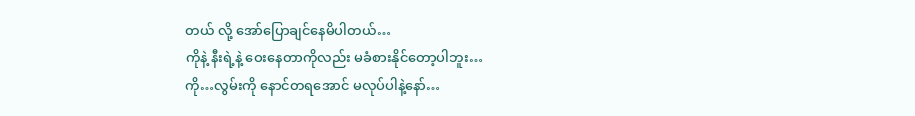တယ် လို့ အော်ပြောချင်နေမိပါတယ်…
ကိုနဲ့ နီးရဲ့နဲ့ ဝေးနေတာကိုလည်း မခံစားနိုင်တော့ပါဘူး…
ကို…လွမ်းကို နောင်တရအောင် မလုပ်ပါနဲ့နော်…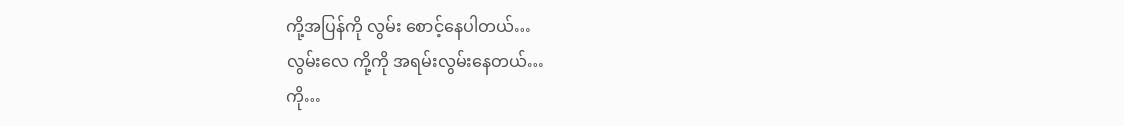ကို့အပြန်ကို လွမ်း စောင့်နေပါတယ်…
လွမ်းလေ ကို့ကို အရမ်းလွမ်းနေတယ်…
ကို…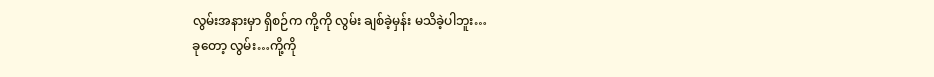လွမ်းအနားမှာ ရှိစဉ်က ကို့ကို လွမ်း ချစ်ခဲ့မှန်း မသိခဲ့ပါဘူး…
ခုတော့ လွမ်း…ကို့ကို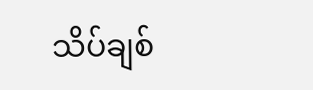သိပ်ချစ်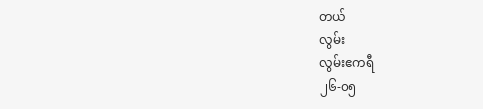တယ်
လွမ်း
လွမ်းဧကရီ
၂၆-၀၅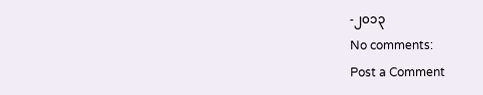-၂၀၁၃
No comments:
Post a Comment